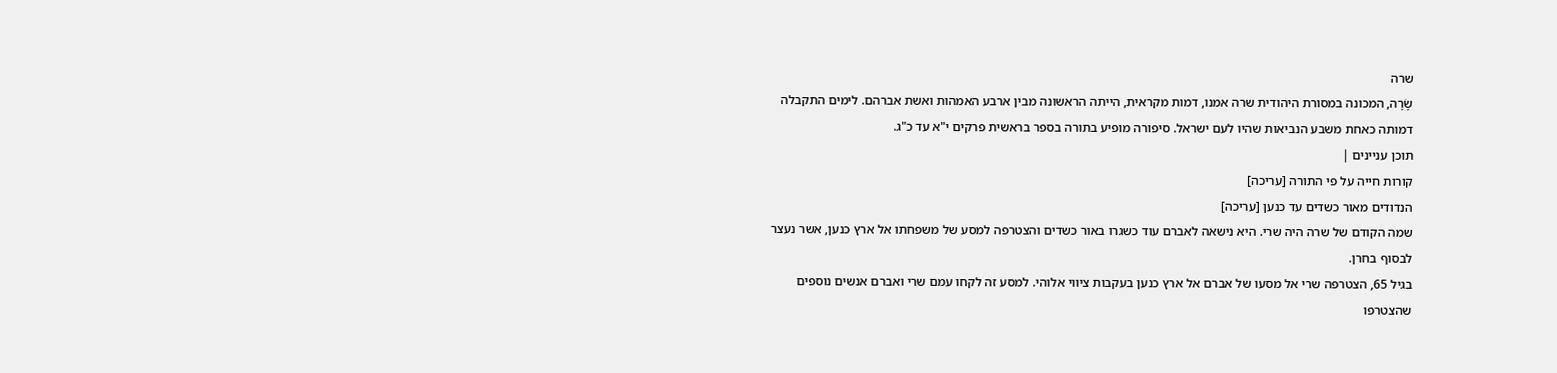שרה
שָׂרָה, המכונה במסורת היהודית שרה אמנו, דמות מקראית, הייתה הראשונה מבין ארבע האמהות ואשת אברהם. לימים התקבלה דמותה כאחת משבע הנביאות שהיו לעם ישראל. סיפורה מופיע בתורה בספר בראשית פרקים י"א עד כ"ג.
תוכן עניינים |
קורות חייה על פי התורה [עריכה]
הנדודים מאור כשדים עד כנען [עריכה]
שמה הקודם של שרה היה שרי. היא נישאה לאברם עוד כשגרו באור כשדים והצטרפה למסע של משפחתו אל ארץ כנען, אשר נעצר לבסוף בחרן.
בגיל 65, הצטרפה שרי אל מסעו של אברם אל ארץ כנען בעקבות ציווי אלוהי. למסע זה לקחו עמם שרי ואברם אנשים נוספים שהצטרפו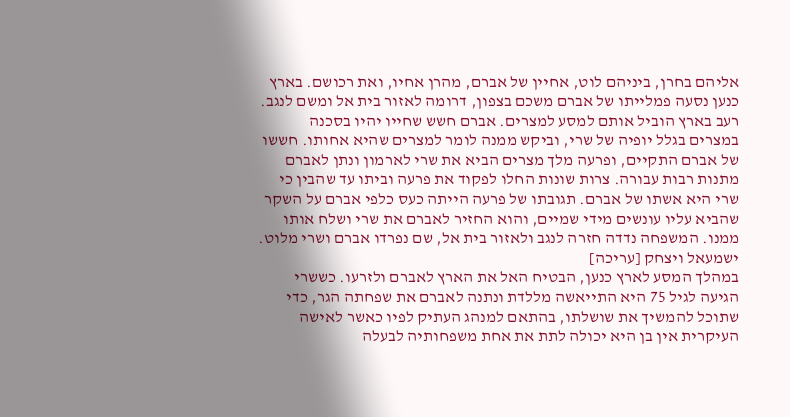אליהם בחרן, ביניהם לוט, אחיין של אברם, מהרן אחיו, ואת רכושם. בארץ כנען נסעה פמלייתו של אברם משכם בצפון, דרומה לאזור בית אל ומשם לנגב.
רעב בארץ הוביל אותם למסע למצרים. אברם חשש שחייו יהיו בסכנה במצרים בגלל יופיה של שרי, וביקש ממנה לומר למצרים שהיא אחותו. חששו של אברם התקיים, ופרעה מלך מצרים הביא את שרי לארמון ונתן לאברם מתנות רבות עבורה. צרות שונות החלו לפקוד את פרעה וביתו עד שהבין כי שרי היא אשתו של אברם. תגובתו של פרעה הייתה כעס כלפי אברם על השקר שהביא עליו עונשים מידי שמיים, והוא החזיר לאברם את שרי ושלח אותו ממנו. המשפחה נדדה חזרה לנגב ולאזור בית אל, שם נפרדו אברם ושרי מלוט.
ישמעאל ויצחק [עריכה]
במהלך המסע לארץ כנען, הבטיח האל את הארץ לאברם ולזרעו. כששרי הגיעה לגיל 75 היא התייאשה מללדת ונתנה לאברם את שפחתה הגר, כדי שתוכל להמשיך את שושלתו, בהתאם למנהג העתיק לפיו כאשר לאישה העיקרית אין בן היא יכולה לתת את אחת משפחותיה לבעלה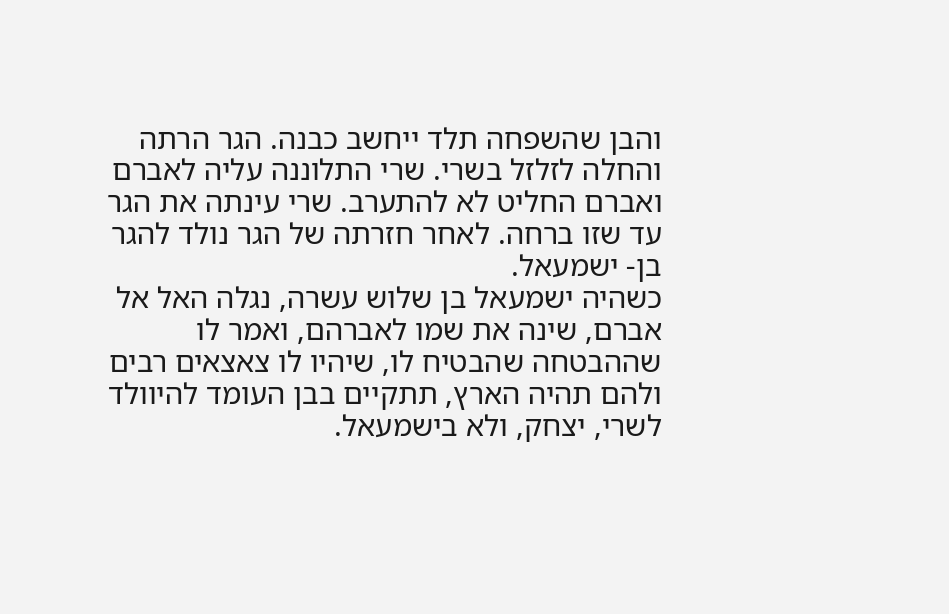והבן שהשפחה תלד ייחשב כבנה. הגר הרתה והחלה לזלזל בשרי. שרי התלוננה עליה לאברם ואברם החליט לא להתערב. שרי עינתה את הגר עד שזו ברחה. לאחר חזרתה של הגר נולד להגר בן- ישמעאל.
כשהיה ישמעאל בן שלוש עשרה, נגלה האל אל אברם, שינה את שמו לאברהם, ואמר לו שההבטחה שהבטיח לו, שיהיו לו צאצאים רבים ולהם תהיה הארץ, תתקיים בבן העומד להיוולד לשרי, יצחק, ולא בישמעאל.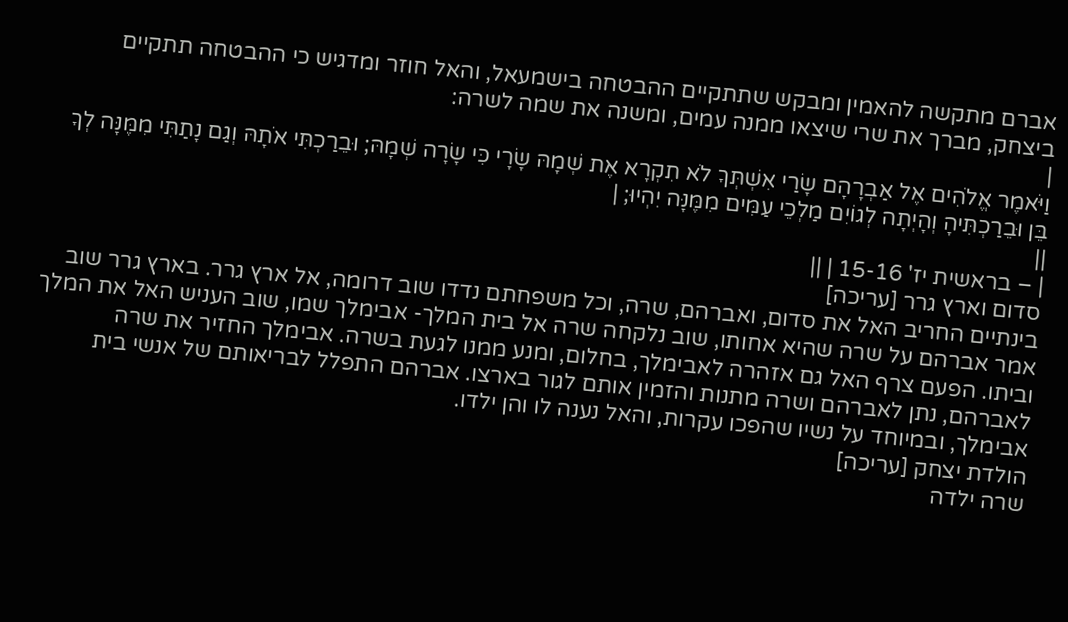אברם מתקשה להאמין ומבקש שתתקיים ההבטחה בישמעאל, והאל חוזר ומדגיש כי ההבטחה תתקיים ביצחק, מברך את שרי שיצאו ממנה עמים, ומשנה את שמה לשרה:
|
וַיֹּאמֶר אֱלֹהִים אֶל אַבְרָהָם שָׂרַי אִשְׁתְּךָ לֹא תִקְרָא אֶת שְׁמָהּ שָׂרָי כִּי שָׂרָה שְׁמָהּ; וּבֵרַכְתִּי אֹתָהּ וְגַם נָתַתִּי מִמֶּנָּה לְךָ בֵּן וּבֵרַכְתִּיהָ וְהָיְתָה לְגוֹיִם מַלְכֵי עַמִּים מִמֶּנָּה יִהְיוּ; |
||
| – בראשית יז' 15-16 | ||
סדום וארץ גרר [עריכה]
בינתיים החריב האל את סדום, ואברהם, שרה, וכל משפחתם נדדו שוב דרומה, אל ארץ גרר. בארץ גרר שוב אמר אברהם על שרה שהיא אחותו, שוב נלקחה שרה אל בית המלך- אבימלך שמו, שוב העניש האל את המלך וביתו. הפעם צרף האל גם אזהרה לאבימלך, בחלום, ומנע ממנו לגעת בשרה. אבימלך החזיר את שרה לאברהם, נתן לאברהם ושרה מתנות והזמין אותם לגור בארצו. אברהם התפלל לבריאותם של אנשי בית אבימלך, ובמיוחד על נשיו שהפכו עקרות, והאל נענה לו והן ילדו.
הולדת יצחק [עריכה]
שרה ילדה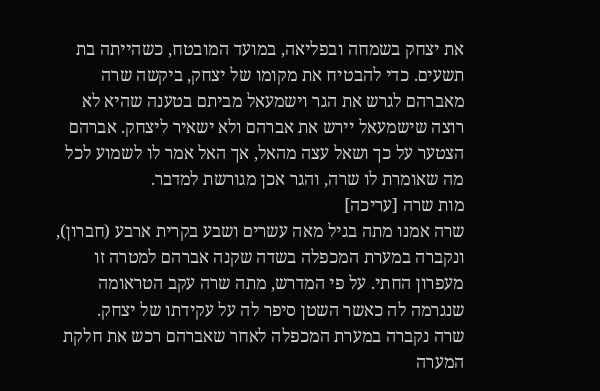את יצחק בשמחה ובפליאה, במועד המובטח, כשהייתה בת תשעים. כדי להבטיח את מקומו של יצחק, ביקשה שרה מאברהם לגרש את הגר וישמעאל מביתם בטענה שהיא לא רוצה שישמעאל יירש את אברהם ולא ישאיר ליצחק. אברהם הצטער על כך ושאל עצה מהאל, אך האל אמר לו לשמוע לכל מה שאומרת לו שרה, והגר אכן מגורשת למדבר.
מות שרה [עריכה]
שרה אמנו מתה בגיל מאה עשרים ושבע בקרית ארבע (חברון), ונקברה במערת המכפלה בשדה שקנה אברהם למטרה זו מעפרון החתי. על פי המדרש, מתה שרה עקב הטראומה שנגרמה לה כאשר השטן סיפר לה על עקידתו של יצחק.
שרה נקברה במערת המכפלה לאחר שאברהם רכש את חלקת המערה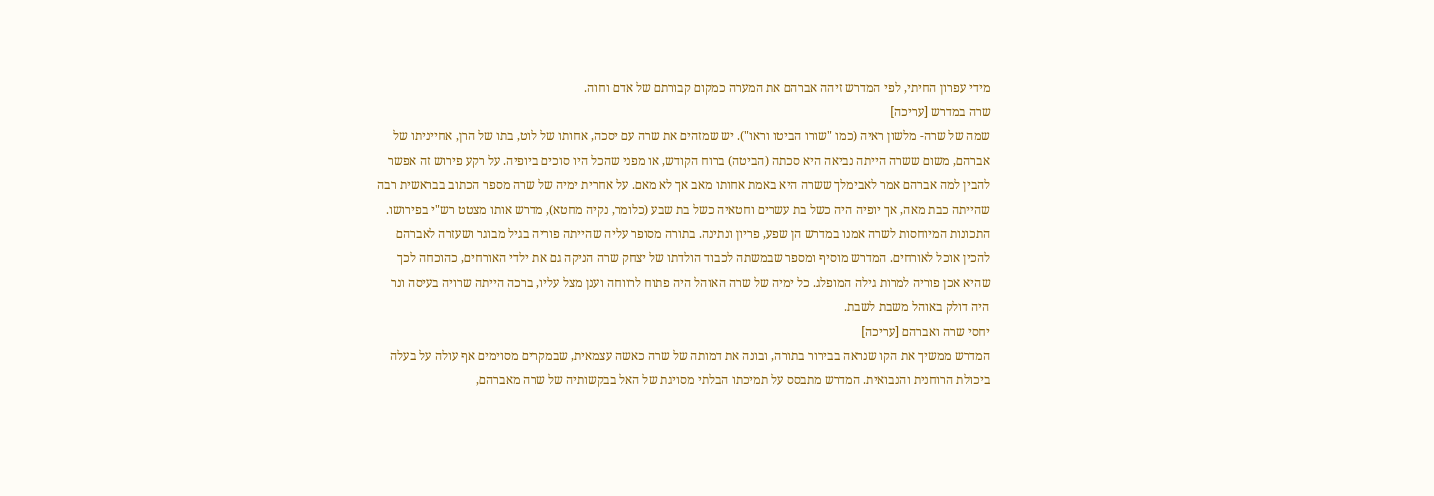מידי עפרון החיתי, לפי המדרש זיהה אברהם את המערה כמקום קבורתם של אדם וחוה.
שרה במדרש [עריכה]
שמה של שרה- מלשון ראיה (כמו "שורו הביטו וראו"). יש שמזהים את שרה עם יסכה, אחותו של לוט, בתו של הרן, אחייניתו של אברהם, משום ששרה הייתה נביאה היא סכתה (הביטה) ברוח הקודש, או מפני שהכל היו סוכים ביופיה. על רקע פירוש זה אפשר להבין למה אברהם אמר לאבימלך ששרה היא באמת אחותו מאב אך לא מאם. על אחרית ימיה של שרה מספר הכתוב בבראשית רבה שהייתה כבת מאה, אך יופיה היה כשל בת עשרים וחטאיה כשל בת שבע (כלומר, נקיה מחטא), מדרש אותו מצטט רש"י בפירושו.
התכונות המיוחסות לשרה אמנו במדרש הן שפע, פריון ונתינה. בתורה מסופר עליה שהייתה פוריה בגיל מבוגר ושעזרה לאברהם להכין אוכל לאורחים. המדרש מוסיף ומספר שבמשתה לכבוד הולדתו של יצחק שרה הניקה גם את ילדי האורחים, כהוכחה לכך שהיא אכן פוריה למרות גילה המופלג. כל ימיה של שרה האוהל היה פתוח לרווחה וענן מצל עליו, ברכה הייתה שרויה בעיסה ונר היה דולק באוהל משבת לשבת.
יחסי שרה ואברהם [עריכה]
המדרש ממשיך את הקו שנראה בבירור בתורה, ובונה את דמותה של שרה כאשה עצמאית, שבמקרים מסוימים אף עולה על בעלה ביכולת הרוחנית והנבואית. המדרש מתבסס על תמיכתו הבלתי מסויגת של האל בבקשותיה של שרה מאברהם,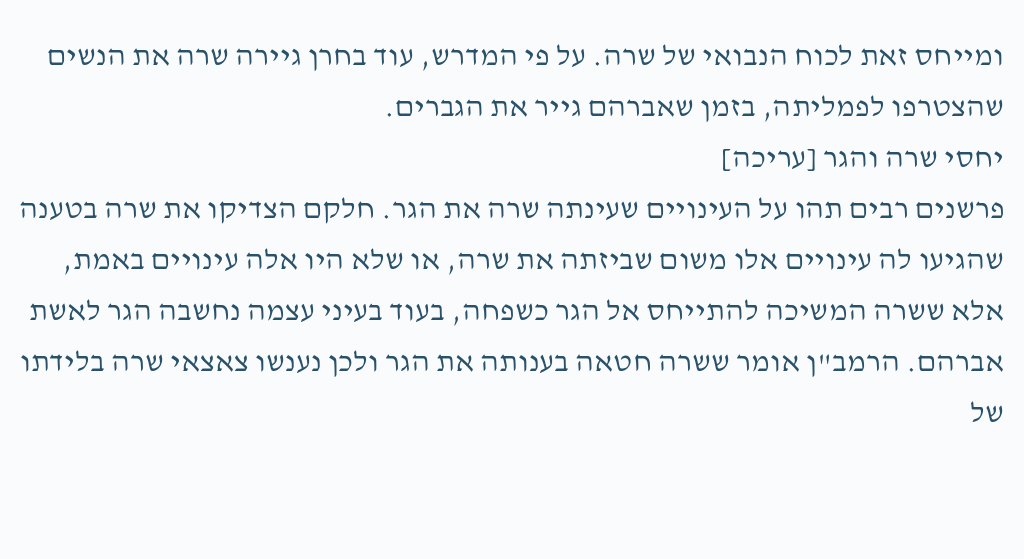ומייחס זאת לכוח הנבואי של שרה. על פי המדרש, עוד בחרן גיירה שרה את הנשים שהצטרפו לפמליתה, בזמן שאברהם גייר את הגברים.
יחסי שרה והגר [עריכה]
פרשנים רבים תהו על העינויים שעינתה שרה את הגר. חלקם הצדיקו את שרה בטענה שהגיעו לה עינויים אלו משום שביזתה את שרה, או שלא היו אלה עינויים באמת, אלא ששרה המשיכה להתייחס אל הגר כשפחה, בעוד בעיני עצמה נחשבה הגר לאשת אברהם. הרמב"ן אומר ששרה חטאה בענותה את הגר ולכן נענשו צאצאי שרה בלידתו של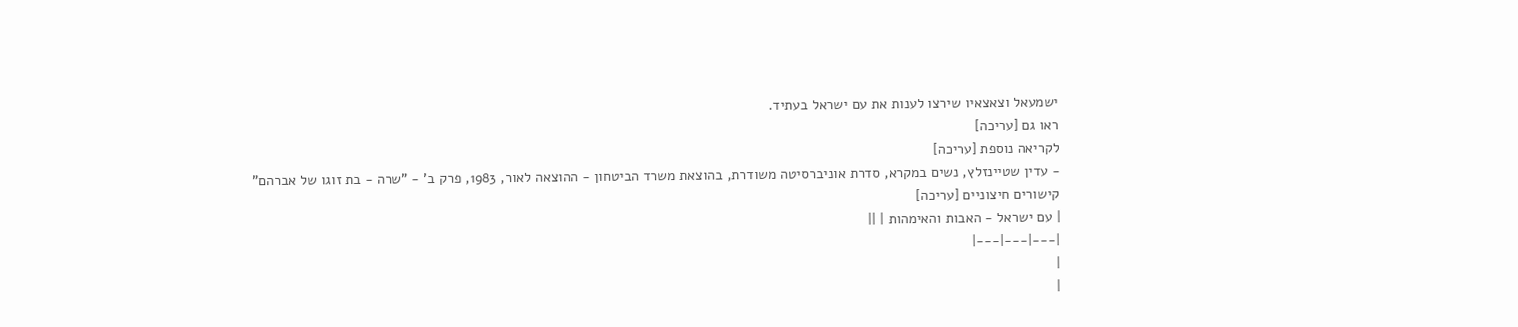ישמעאל וצאצאיו שירצו לענות את עם ישראל בעתיד.
ראו גם [עריכה]
לקריאה נוספת [עריכה]
- עדין שטיינזלץ, נשים במקרא, סדרת אוניברסיטה משודרת, בהוצאת משרד הביטחון - ההוצאה לאור, 1983, פרק ב' - "שרה - בת זוגו של אברהם"
קישורים חיצוניים [עריכה]
| עם ישראל - האבות והאימהות | ||
|---|---|---|
|
|